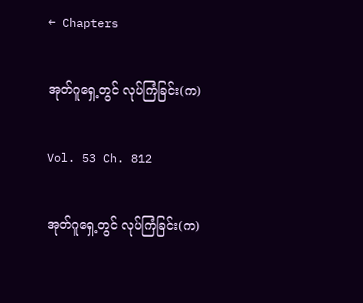← Chapters

အုတ်ဂူရှေ့တွင် လုပ်ကြံခြင်း(က)

Vol. 53 Ch. 812

အုတ်ဂူရှေ့တွင် လုပ်ကြံခြင်း(က)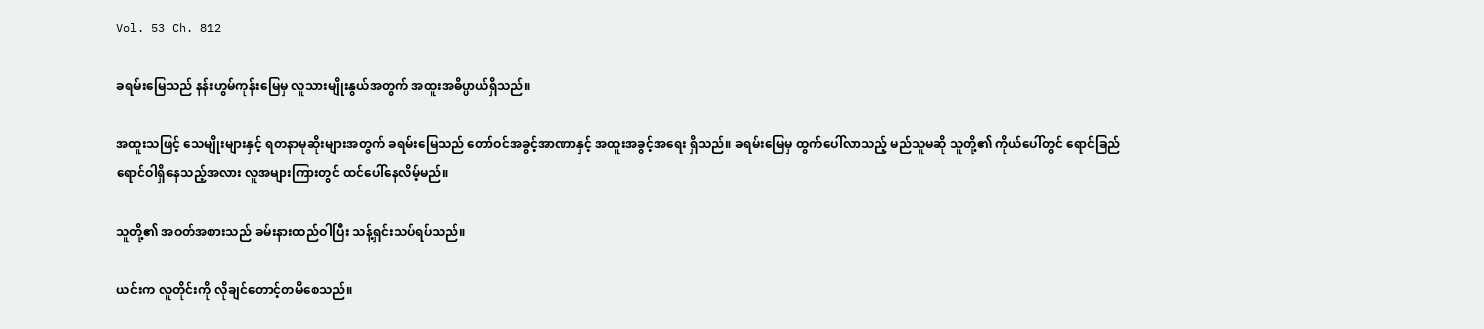Vol. 53 Ch. 812

ခရမ်းမြေသည် နန်းဟွမ်ကုန်းမြေမှ လူသားမျိုးနွယ်အတွက် အထူးအဓိပ္ပာယ်ရှိသည်။

အထူးသဖြင့် သေမျိုးများနှင့် ရတနာမုဆိုးများအတွက် ခရမ်းမြေသည် တော်ဝင်အခွင့်အာဏာနှင့် အထူးအခွင့်အရေး ရှိသည်။ ခရမ်းမြေမှ ထွက်ပေါ်လာသည့် မည်သူမဆို သူတို့၏ ကိုယ်ပေါ်တွင် ရောင်ခြည်ရောင်ဝါရှိနေသည့်အလား လူအများကြားတွင် ထင်ပေါ်နေလိမ့်မည်။

သူတို့၏ အဝတ်အစားသည် ခမ်းနားထည်ဝါပြီး သန့်ရှင်းသပ်ရပ်သည်။

ယင်းက လူတိုင်းကို လိုချင်တောင့်တမိစေသည်။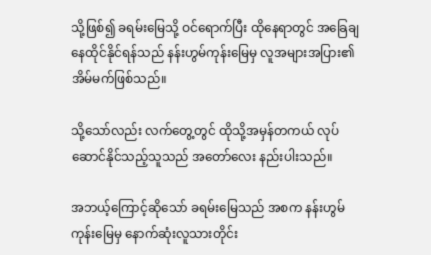သို့ဖြစ်၍ ခရမ်းမြေသို့ ဝင်ရောက်ပြီး ထိုနေရာတွင် အခြေချနေထိုင်နိုင်ရန်သည် နန်းဟွမ်ကုန်းမြေမှ လူအများအပြား၏ အိမ်မက်ဖြစ်သည်။

သို့သော်လည်း လက်တွေ့တွင် ထိုသို့အမှန်တကယ် လုပ်ဆောင်နိုင်သည့်သူသည် အတော်လေး နည်းပါးသည်။

အဘယ့်ကြောင့်ဆိုသော် ခရမ်းမြေသည် အစက နန်းဟွမ်ကုန်းမြေမှ နောက်ဆုံးလူသားတိုင်း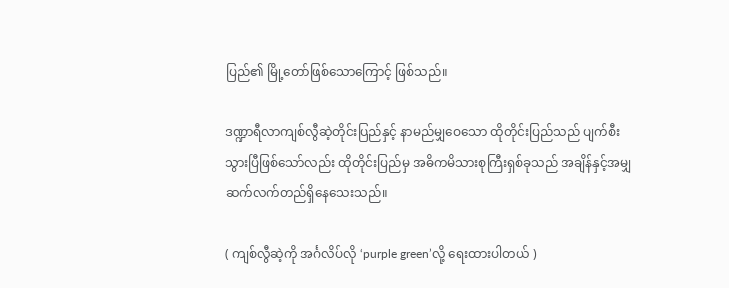ပြည်၏ မြို့တော်ဖြစ်သောကြောင့် ဖြစ်သည်။

ဒဏ္ဍာရီလာကျစ်လွီဆဲ့တိုင်းပြည်နှင့် နာမည်မျှဝေသော ထိုတိုင်းပြည်သည် ပျက်စီးသွားပြီဖြစ်သော်လည်း ထိုတိုင်းပြည်မှ အဓိကမိသားစုကြီးရှစ်ခုသည် အချိန်နှင့်အမျှ ဆက်လက်တည်ရှိနေသေးသည်။

( ကျစ်လွီဆဲ့ကို အင်္ဂလိပ်လို ‘purple green’လို့ ရေးထားပါတယ် )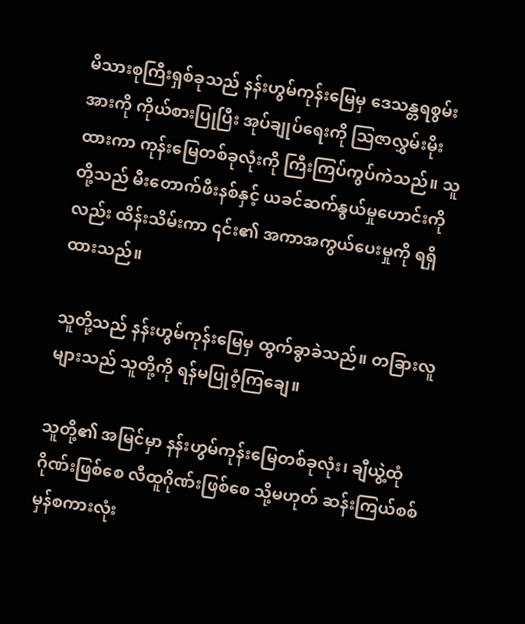မိသားစုကြီးရှစ်ခုသည် နန်းဟွမ်ကုန်းမြေမှ ဒေသန္တရစွမ်းအားကို ကိုယ်စားပြုပြီး အုပ်ချုပ်ရေးကို ဩဇာလွှမ်းမိုးထားကာ ကုန်းမြေတစ်ခုလုံးကို ကြီးကြပ်ကွပ်ကဲသည်။ သူတို့သည် မီးတောက်ဖီးနစ်နှင့် ယခင်ဆက်နွယ်မှုဟောင်းကိုလည်း ထိန်းသိမ်းကာ ၎င်း၏ အကာအကွယ်ပေးမှုကို ရရှိထားသည်။

သူတို့သည် နန်းဟွမ်ကုန်းမြေမှ ထွက်ခွာခဲသည်။ တခြားလူများသည် သူတို့ကို ရန်မပြုဝံ့ကြချေ။

သူတို့၏ အမြင်မှာ နန်းဟွမ်ကုန်းမြေတစ်ခုလုံး၊ ချီယွဲ့ထုံဂိုဏ်းဖြစ်စေ လီထူဂိုဏ်းဖြစ်စေ သို့မဟုတ် ဆန်းကြယ်စစ်မှန်စကားလုံး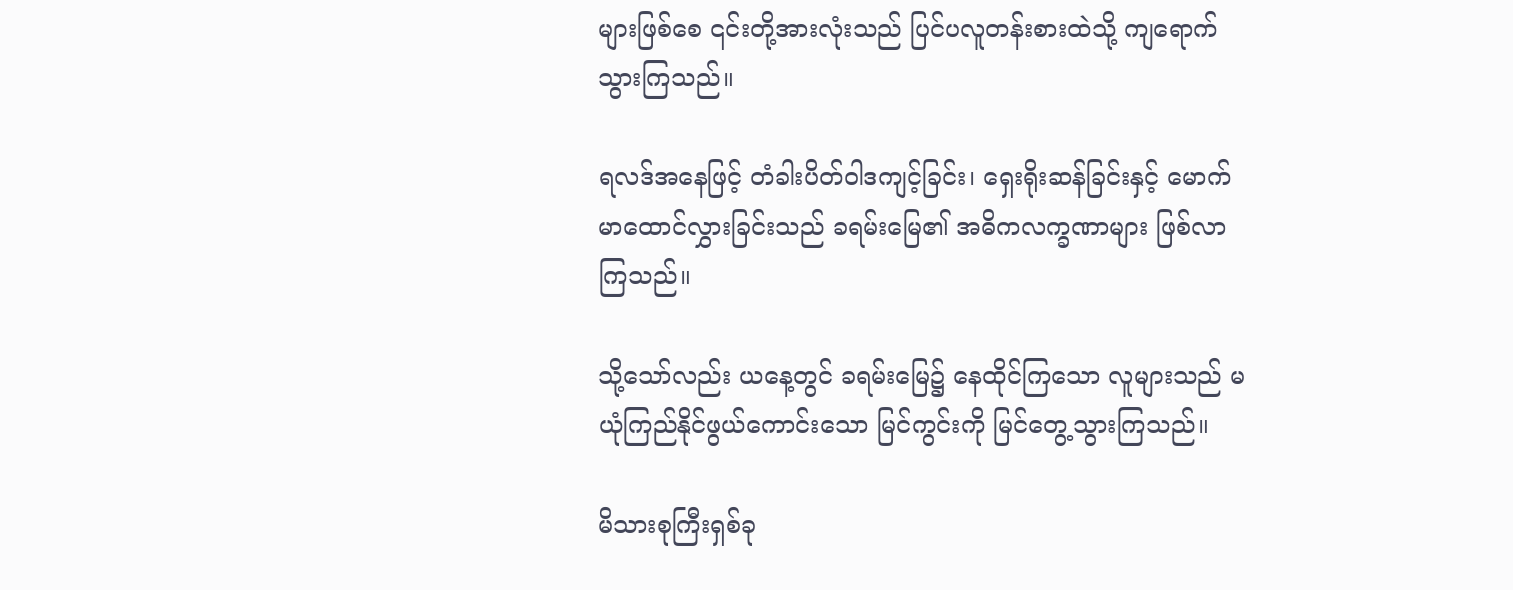များဖြစ်စေ ၎င်းတို့အားလုံးသည် ပြင်ပလူတန်းစားထဲသို့ ကျရောက်သွားကြသည်။

ရလဒ်အနေဖြင့် တံခါးပိတ်ဝါဒကျင့်ခြင်း၊ ရှေးရိုးဆန်ခြင်းနှင့် မောက်မာထောင်လွှားခြင်းသည် ခရမ်းမြေ၏ အဓိကလက္ခဏာများ ဖြစ်လာကြသည်။

သို့သော်လည်း ယနေ့တွင် ခရမ်းမြေ၌ နေထိုင်ကြသော လူများသည် မယုံကြည်နိုင်ဖွယ်ကောင်းသော မြင်ကွင်းကို မြင်တွေ့သွားကြသည်။

မိသားစုကြီးရှစ်ခု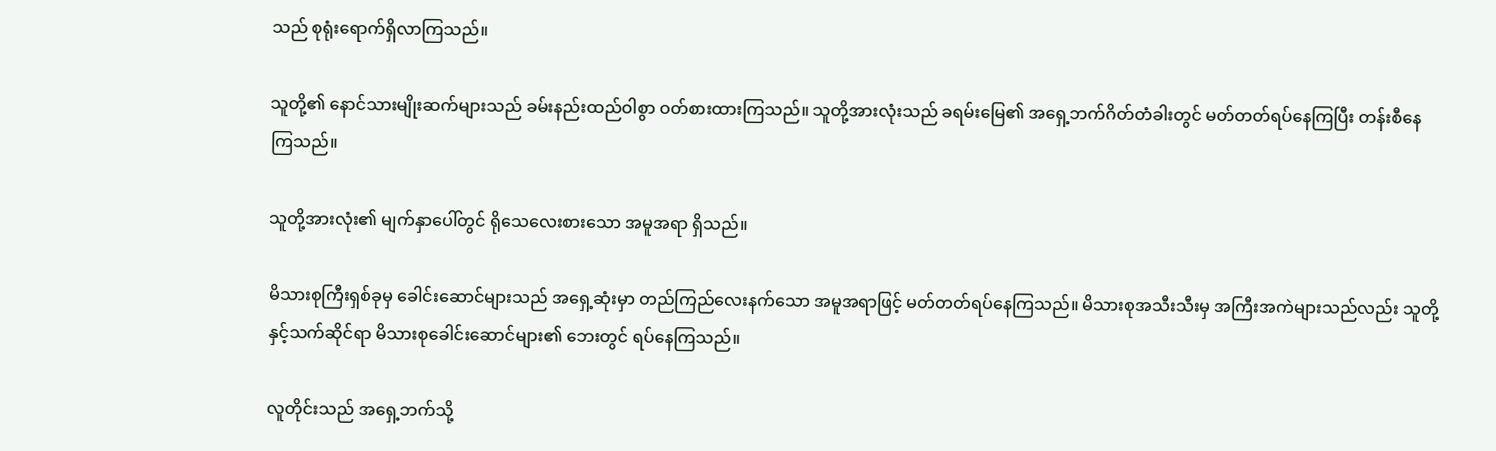သည် စုရုံးရောက်ရှိလာကြသည်။

သူတို့၏ နောင်သားမျိုးဆက်များသည် ခမ်းနည်းထည်ဝါစွာ ဝတ်စားထားကြသည်။ သူတို့အားလုံးသည် ခရမ်းမြေ၏ အရှေ့ဘက်ဂိတ်တံခါးတွင် မတ်တတ်ရပ်နေကြပြီး တန်းစီနေကြသည်။

သူတို့အားလုံး၏ မျက်နှာပေါ်တွင် ရိုသေလေးစားသော အမူအရာ ရှိသည်။

မိသားစုကြီးရှစ်ခုမှ ခေါင်းဆောင်များသည် အရှေ့ဆုံးမှာ တည်ကြည်လေးနက်သော အမူအရာဖြင့် မတ်တတ်ရပ်နေကြသည်။ မိသားစုအသီးသီးမှ အကြီးအကဲများသည်လည်း သူတို့နှင့်သက်ဆိုင်ရာ မိသားစုခေါင်းဆောင်များ၏ ဘေးတွင် ရပ်နေကြသည်။

လူတိုင်းသည် အရှေ့ဘက်သို့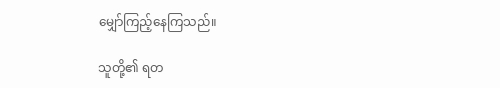မျှော်ကြည့်နေကြသည်။

သူတို့၏ ရတ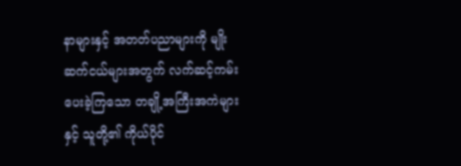နာများနှင့် အတတ်ပညာများကို မျိုးဆက်ငယ်များအတွက် လက်ဆင့်ကမ်းပေးခဲ့ကြသော တချို့အကြီးအကဲများနှင့် သူတို့၏ ကိုယ်ပိုင်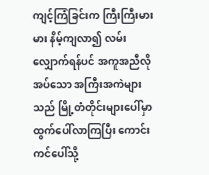ကျင့်ကြံခြင်းက ကြီးကြီးမားမား နိမ့်ကျလာ၍ လမ်းလျှောက်ရန်ပင် အကူအညီလိုအပ်သော အကြီးအကဲများသည် မြို့တံတိုင်းများပေါ်မှာ ထွက်ပေါ်လာကြပြီး ကောင်းကင်ပေါ်သို့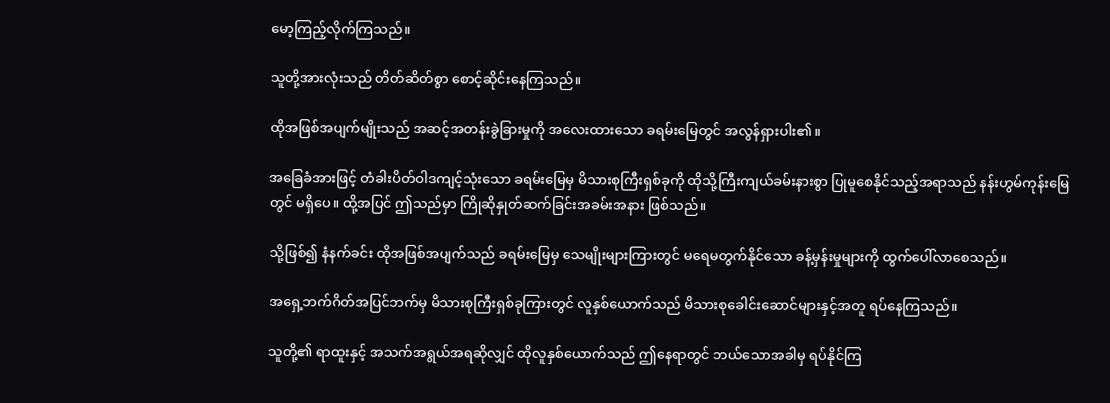မော့ကြည့်လိုက်ကြသည်။

သူတို့အားလုံးသည် တိတ်ဆိတ်စွာ စောင့်ဆိုင်းနေကြသည်။

ထိုအဖြစ်အပျက်မျိုးသည် အဆင့်အတန်းခွဲခြားမှုကို အလေးထားသော ခရမ်းမြေတွင် အလွန်ရှားပါး၏။

အခြေခံအားဖြင့် တံခါးပိတ်ဝါဒကျင့်သုံးသော ခရမ်းမြေမှ မိသားစုကြီးရှစ်ခုကို ထိုသို့ကြီးကျယ်ခမ်းနားစွာ ပြုမူစေနိုင်သည့်အရာသည် နန်းဟွမ်ကုန်းမြေတွင် မရှိပေ။ ထို့အပြင် ဤသည်မှာ ကြိုဆိုနှုတ်ဆက်ခြင်းအခမ်းအနား ဖြစ်သည်။

သို့ဖြစ်၍ နံနက်ခင်း ထိုအဖြစ်အပျက်သည် ခရမ်းမြေမှ သေမျိုးများကြားတွင် မရေမတွက်နိုင်သော ခန့်မှန်းမှုများကို ထွက်ပေါ်လာစေသည်။

အရှေ့ဘက်ဂိတ်အပြင်ဘက်မှ မိသားစုကြီးရှစ်ခုကြားတွင် လူနှစ်ယောက်သည် မိသားစုခေါင်းဆောင်များနှင့်အတူ ရပ်နေကြသည်။

သူတို့၏ ရာထူးနှင့် အသက်အရွယ်အရဆိုလျှင် ထိုလူနှစ်ယောက်သည် ဤနေရာတွင် ဘယ်သောအခါမှ ရပ်နိုင်ကြ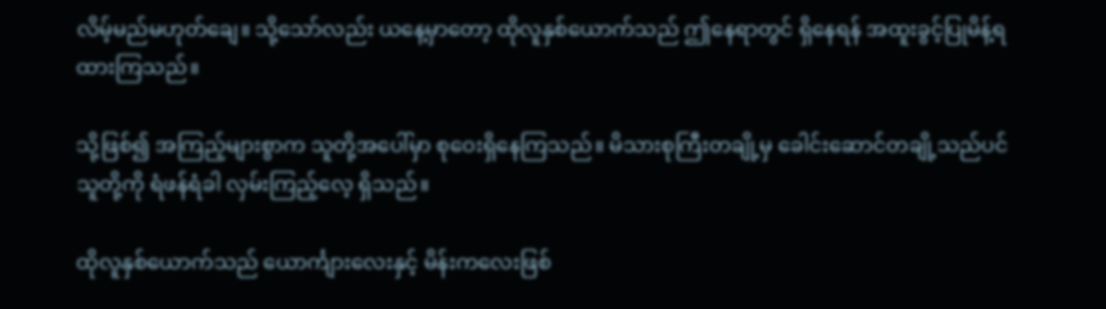လိမ့်မည်မဟုတ်ချေ။ သို့သော်လည်း ယနေ့မှာတော့ ထိုလူနှစ်ယောက်သည် ဤနေရာတွင် ရှိနေရန် အထူးခွင့်ပြုမိန့်ရထားကြသည်။

သို့ဖြစ်၍ အကြည့်များစွာက သူတို့အပေါ်မှာ စုဝေးရှိနေကြသည်။ မိသားစုကြီးတချို့မှ ခေါင်းဆောင်တချို့သည်ပင် သူတို့ကို ရံဖန်ရံခါ လှမ်းကြည့်လေ့ ရှိသည်။

ထိုလူနှစ်ယောက်သည် ယောင်္ကျားလေးနှင့် မိန်းကလေးဖြစ်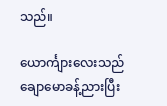သည်။

ယောင်္ကျားလေးသည် ချောမောခန့်ညားပြီး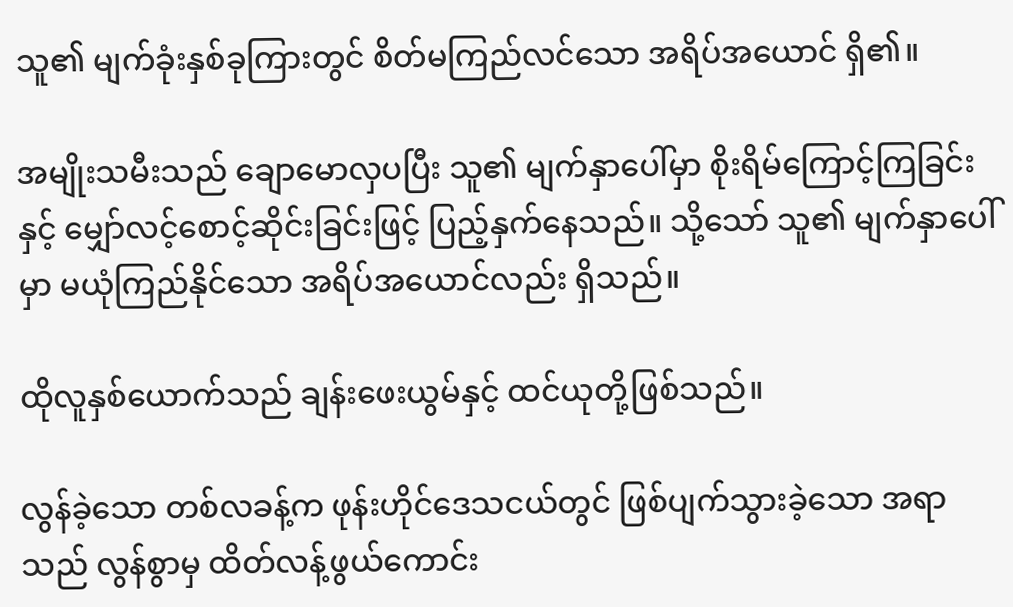သူ၏ မျက်ခုံးနှစ်ခုကြားတွင် စိတ်မကြည်လင်သော အရိပ်အယောင် ရှိ၏။

အမျိုးသမီးသည် ချောမောလှပပြီး သူ၏ မျက်နှာပေါ်မှာ စိုးရိမ်ကြောင့်ကြခြင်းနှင့် မျှော်လင့်စောင့်ဆိုင်းခြင်းဖြင့် ပြည့်နှက်နေသည်။ သို့သော် သူ၏ မျက်နှာပေါ်မှာ မယုံကြည်နိုင်သော အရိပ်အယောင်လည်း ရှိသည်။

ထိုလူနှစ်ယောက်သည် ချန်းဖေးယွမ်နှင့် ထင်ယုတို့ဖြစ်သည်။

လွန်ခဲ့သော တစ်လခန့်က ဖုန်းဟိုင်ဒေသငယ်တွင် ဖြစ်ပျက်သွားခဲ့သော အရာသည် လွန်စွာမှ ထိတ်လန့်ဖွယ်ကောင်း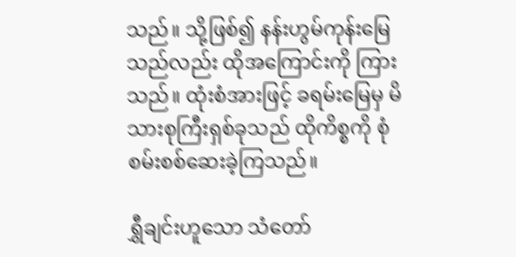သည်။ သို့ဖြစ်၍ နန်းဟွမ်ကုန်းမြေသည်လည်း ထိုအကြောင်းကို ကြားသည်။ ထုံးစံအားဖြင့် ခရမ်းမြေမှ မိသားစုကြီးရှစ်ခုသည် ထိုကိစ္စကို စုံစမ်းစစ်ဆေးခဲ့ကြသည်။

ရွှီချင်းဟူသော သံတော်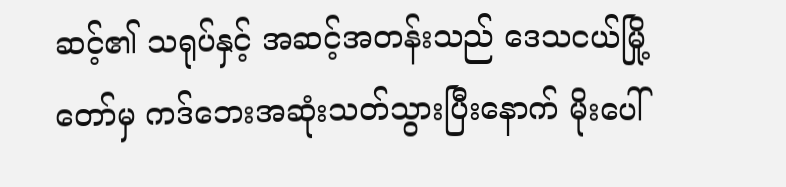ဆင့်၏ သရုပ်နှင့် အဆင့်အတန်းသည် ဒေသငယ်မြို့တော်မှ ကဒ်ဘေးအဆုံးသတ်သွားပြီးနောက် မိုးပေါ်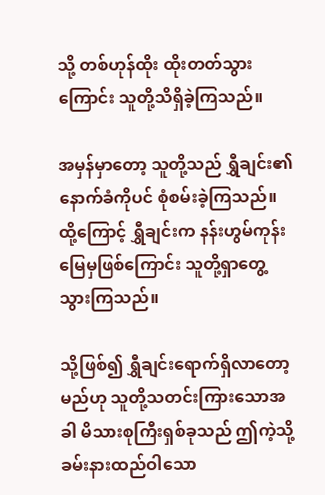သို့ တစ်ဟုန်ထိုး ထိုးတတ်သွားကြောင်း သူတို့သိရှိခဲ့ကြသည်။

အမှန်မှာတော့ သူတို့သည် ရွှီချင်း၏ နောက်ခံကိုပင် စုံစမ်းခဲ့ကြသည်။ ထို့ကြောင့် ရွှီချင်းက နန်းဟွမ်ကုန်းမြေမှဖြစ်ကြောင်း သူတို့ရှာတွေ့သွားကြသည်။

သို့ဖြစ်၍ ရွှီချင်းရောက်ရှိလာတော့မည်ဟု သူတို့သတင်းကြားသောအခါ မိသားစုကြီးရှစ်ခုသည် ဤကဲ့သို့ ခမ်းနားထည်ဝါသော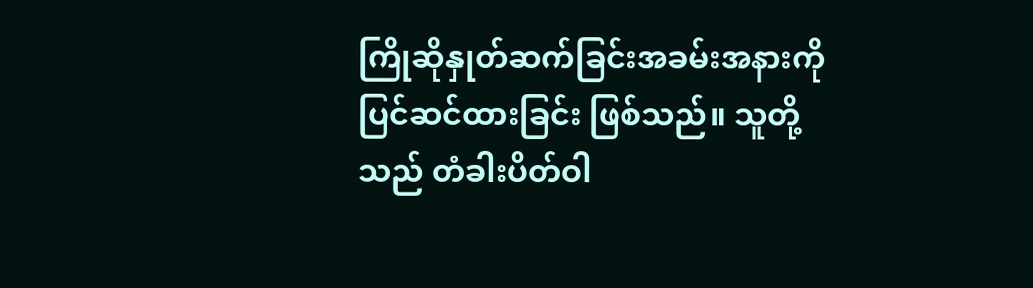ကြိုဆိုနှုတ်ဆက်ခြင်းအခမ်းအနားကို ပြင်ဆင်ထားခြင်း ဖြစ်သည်။ သူတို့သည် တံခါးပိတ်ဝါ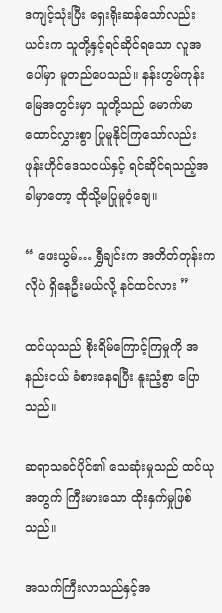ဒကျင့်သုံးပြီး ရှေးရိုးဆန်သော်လည်း ယင်းက သူတို့နှင့်ရင်ဆိုင်ရသော လူအပေါ်မှာ မူတည်ပေသည်။ နန်းဟွမ်ကုန်းမြေအတွင်းမှာ သူတို့သည် မောက်မာထောင်လွှားစွာ ပြုမူနိုင်ကြသော်လည်း ဖုန်းဟိုင်ဒေသငယ်နှင့် ရင်ဆိုင်ရသည့်အခါမှာတော့ ထိုသို့မပြုမူဝံ့ချေ။

“ ဖေးယွမ်… ရွှီချင်းက အတိတ်တုန်းကလိုပဲ ရှိနေဦးမယ်လို့ နင်ထင်လား ”

ထင်ယုသည် စိုးရိမ်ကြောင့်ကြမှုကို အနည်းငယ် ခံစားနေရပြီး နူးညံ့စွာ ပြောသည်။

ဆရာသခင်ပိုင်၏ သေဆုံးမှုသည် ထင်ယုအတွက် ကြီးမားသော ထိုးနှက်မှုဖြစ်သည်။

အသက်ကြီးလာသည်နှင့်အ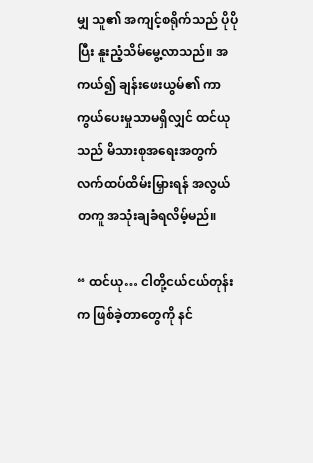မျှ သူ၏ အကျင့်စရိုက်သည် ပိုပိုပြီး နူးညံ့သိမ်မွေ့လာသည်။ အကယ်၍ ချန်းဖေးယွမ်၏ ကာကွယ်ပေးမှုသာမရှိလျှင် ထင်ယုသည် မိသားစုအရေးအတွက် လက်ထပ်ထိမ်းမြှားရန် အလွယ်တကူ အသုံးချခံရလိမ့်မည်။

“ ထင်ယု… ငါတို့ငယ်ငယ်တုန်းက ဖြစ်ခဲ့တာတွေကို နင်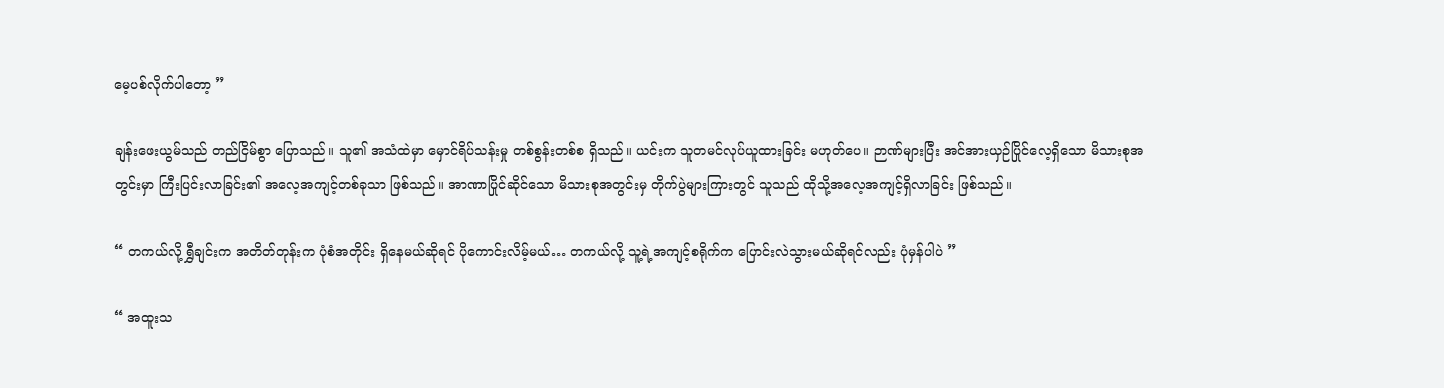မေ့ပစ်လိုက်ပါတော့ ”

ချန်းဖေးယွမ်သည် တည်ငြိမ်စွာ ပြောသည်။ သူ၏ အသံထဲမှာ မှောင်ရိပ်သန်းမှု တစ်စွန်းတစ်စ ရှိသည်။ ယင်းက သူတမင်လုပ်ယူထားခြင်း မဟုတ်ပေ။ ဉာဏ်များပြီး အင်အားယှဉ်ပြိုင်လေ့ရှိသော မိသားစုအတွင်းမှာ ကြီးပြင်းလာခြင်း၏ အလေ့အကျင့်တစ်ခုသာ ဖြစ်သည်။ အာဏာပြိုင်ဆိုင်သော မိသားစုအတွင်းမှ တိုက်ပွဲများကြားတွင် သူသည် ထိုသို့အလေ့အကျင့်ရှိလာခြင်း ဖြစ်သည်။

“ တကယ်လို့ ရွှီချင်းက အတိတ်တုန်းက ပုံစံအတိုင်း ရှိနေမယ်ဆိုရင် ပိုကောင်းလိမ့်မယ်… တကယ်လို့ သူ့ရဲ့အကျင့်စရိုက်က ပြောင်းလဲသွားမယ်ဆိုရင်လည်း ပုံမှန်ပါပဲ ”

“ အထူးသ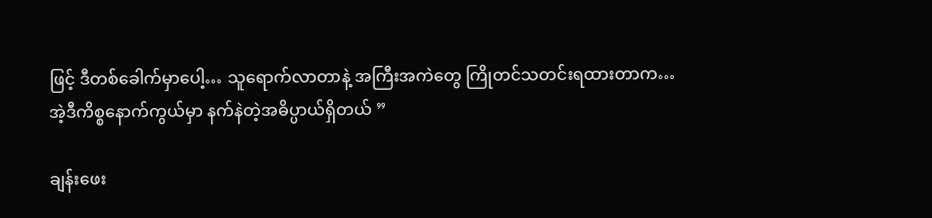ဖြင့် ဒီတစ်ခေါက်မှာပေါ့… သူရောက်လာတာနဲ့ အကြီးအကဲတွေ ကြိုတင်သတင်းရထားတာက… အဲ့ဒီကိစ္စနောက်ကွယ်မှာ နက်နဲတဲ့အဓိပ္ပာယ်ရှိတယ် ”

ချန်းဖေး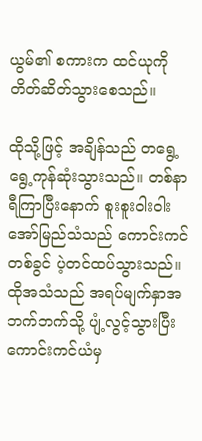ယွမ်၏ စကားက ထင်ယုကို တိတ်ဆိတ်သွားစေသည်။

ထိုသို့ဖြင့် အချိန်သည် တရွေ့ရွေ့ကုန်ဆုံးသွားသည်။ တစ်နာရီကြာပြီးနောက် စူးစူးဝါးဝါး အော်မြည်သံသည် ကောင်းကင်တစ်ခွင် ပဲ့တင်ထပ်သွားသည်။ ထိုအသံသည် အရပ်မျက်နှာအဘက်ဘက်သို့ ပျံ့လွင့်သွားပြီး ကောင်းကင်ယံမှ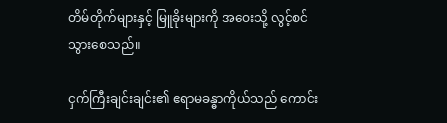တိမ်တိုက်များနှင့် မြူခိုးများကို အဝေးသို့ လွင့်စင်သွားစေသည်။

ငှက်ကြီးချင်းချင်း၏ ဧရာမခန္ဓာကိုယ်သည် ကောင်း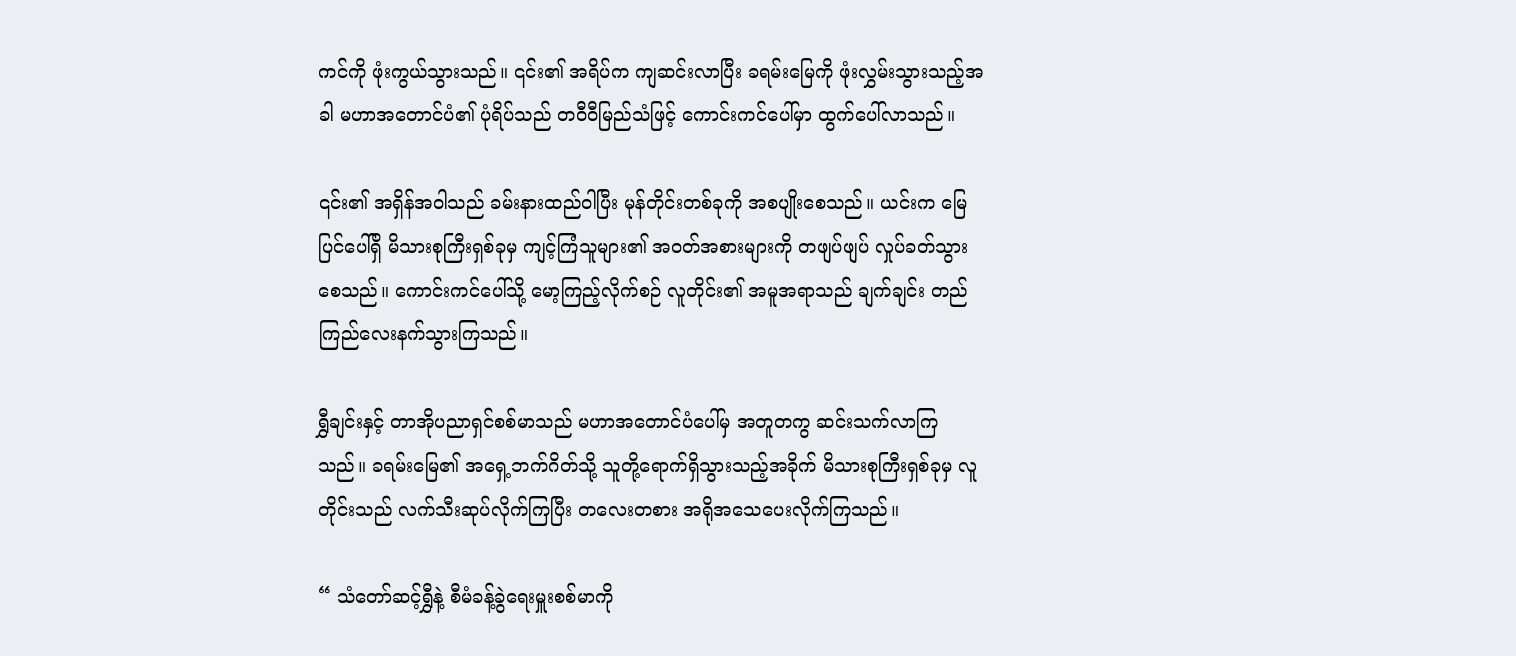ကင်ကို ဖုံးကွယ်သွားသည်။ ၎င်း၏ အရိပ်က ကျဆင်းလာပြီး ခရမ်းမြေကို ဖုံးလွှမ်းသွားသည့်အခါ မဟာအတောင်ပံ၏ ပုံရိပ်သည် တဝီဝီမြည်သံဖြင့် ကောင်းကင်ပေါ်မှာ ထွက်ပေါ်လာသည်။

၎င်း၏ အရှိန်အဝါသည် ခမ်းနားထည်ဝါပြီး မုန်တိုင်းတစ်ခုကို အစပျိုးစေသည်။ ယင်းက မြေပြင်ပေါ်ရှိ မိသားစုကြီးရှစ်ခုမှ ကျင့်ကြံသူများ၏ အဝတ်အစားများကို တဖျပ်ဖျပ် လှုပ်ခတ်သွားစေသည်။ ကောင်းကင်ပေါ်သို့ မော့ကြည့်လိုက်စဉ် လူတိုင်း၏ အမူအရာသည် ချက်ချင်း တည်ကြည်လေးနက်သွားကြသည်။

ရွှီချင်းနှင့် တာအိုပညာရှင်စစ်မာသည် မဟာအတောင်ပံပေါ်မှ အတူတကွ ဆင်းသက်လာကြသည်။ ခရမ်းမြေ၏ အရှေ့ဘက်ဂိတ်သို့ သူတို့ရောက်ရှိသွားသည့်အခိုက် မိသားစုကြီးရှစ်ခုမှ လူတိုင်းသည် လက်သီးဆုပ်လိုက်ကြပြီး တလေးတစား အရိုအသေပေးလိုက်ကြသည်။

“ သံတော်ဆင့်ရွှီနဲ့ စီမံခန့်ခွဲရေးမှူးစစ်မာကို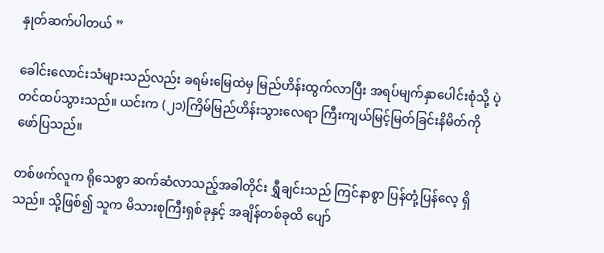နှုတ်ဆက်ပါတယ် ”

ခေါင်းလောင်းသံများသည်လည်း ခရမ်းမြေထဲမှ မြည်ဟိန်းထွက်လာပြီး အရပ်မျက်နှာပေါင်းစုံသို့ ပဲ့တင်ထပ်သွားသည်။ ယင်းက (၂၁)ကြိမ်မြည်ဟိန်းသွားလေရာ ကြီးကျယ်မြင့်မြတ်ခြင်းနိမိတ်ကို ဖော်ပြသည်။

တစ်ဖက်လူက ရိုသေစွာ ဆက်ဆံလာသည့်အခါတိုင်း ရွှီချင်းသည် ကြင်နာစွာ ပြန်တုံ့ပြန်လေ့ ရှိသည်။ သို့ဖြစ်၍ သူက မိသားစုကြီးရှစ်ခုနှင့် အချိန်တစ်ခုထိ ပျော်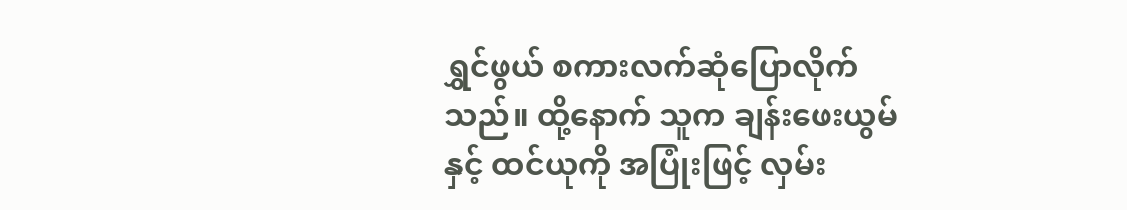ရွှင်ဖွယ် စကားလက်ဆုံပြောလိုက်သည်။ ထို့နောက် သူက ချန်းဖေးယွမ်နှင့် ထင်ယုကို အပြုံးဖြင့် လှမ်း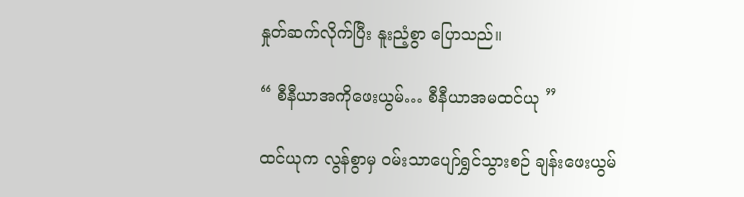နှုတ်ဆက်လိုက်ပြီး နူးညံ့စွာ ပြောသည်။

“ စီနီယာအကိုဖေးယွမ်… စီနီယာအမထင်ယု ”

ထင်ယုက လွန်စွာမှ ဝမ်းသာပျော်ရွှင်သွားစဉ် ချန်းဖေးယွမ်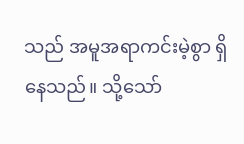သည် အမူအရာကင်းမဲ့စွာ ရှိနေသည်။ သို့သော်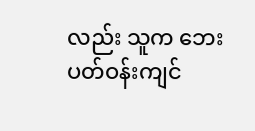လည်း သူက ဘေးပတ်ဝန်းကျင်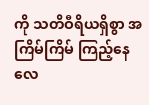ကို သတိဝီရိယရှိစွာ အကြိမ်ကြိမ် ကြည့်နေလေ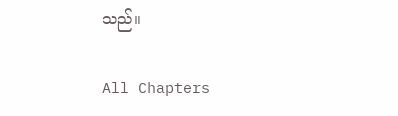သည်။

All Chapters